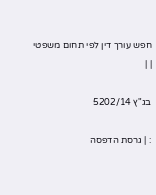חפש עורך דין לפי תחום משפטי
| |

בג"ץ 5202/14

: | גרסת הדפסה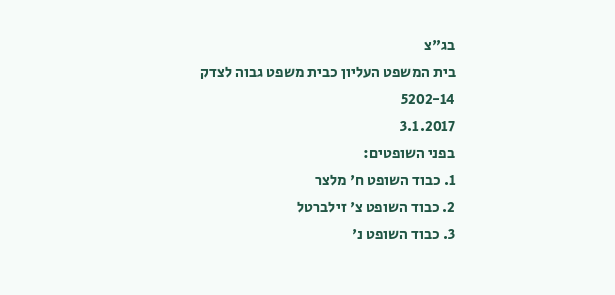בג"צ
בית המשפט העליון כבית משפט גבוה לצדק
5202-14
3.1.2017
בפני השופטים:
1. כבוד השופט ח' מלצר
2. כבוד השופט צ' זילברטל
3. כבוד השופט נ'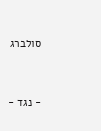סולברג


- נגד -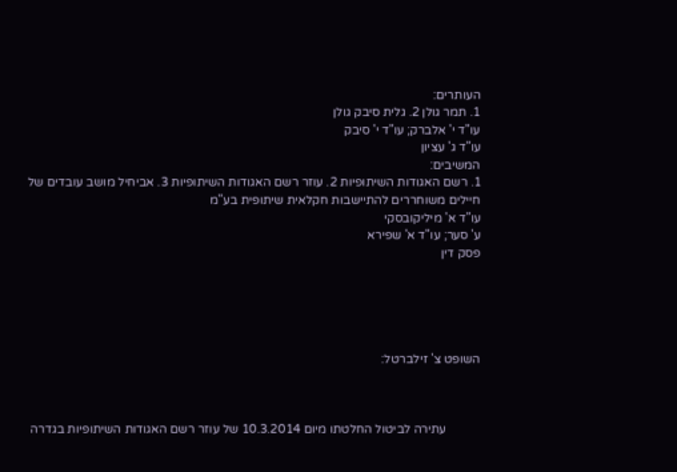העותרים:
1. תמר גולן 2. גלית סיבק גולן
עו"ד י' אלברק; עו"ד י' סיבק
עו"ד ג' עציון
המשיבים:
1. רשם האגודות השיתופיות 2. עוזר רשם האגודות השיתופיות 3. אביחיל מושב עובדים של חיילים משוחררים להתיישבות חקלאית שיתופית בע"מ
עו"ד א' מיליקובסקי
ע' סער; עו"ד א' שפירא
פסק דין





השופט צ' זילברטל:



           עתירה לביטול החלטתו מיום 10.3.2014 של עוזר רשם האגודות השיתופיות בגדרה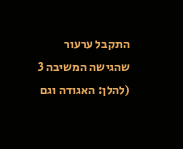התקבל ערעור שהגישה המשיבה 3 (להלן: האגודה וגם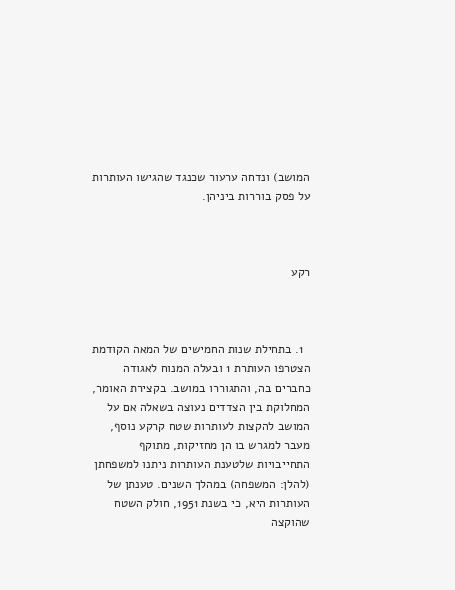המושב) ונדחה ערעור שכנגד שהגישו העותרות על פסק בוררות ביניהן.



רקע



  1. בתחילת שנות החמישים של המאה הקודמת הצטרפו העותרת 1 ובעלה המנוח לאגודה כחברים בה, והתגוררו במושב. בקצירת האומר, המחלוקת בין הצדדים נעוצה בשאלה אם על המושב להקצות לעותרות שטח קרקע נוסף, מעבר למגרש בו הן מחזיקות, מתוקף התחייבויות שלטענת העותרות ניתנו למשפחתן (להלן: המשפחה) במהלך השנים. טענתן של העותרות היא, כי בשנת 1951, חולק השטח שהוקצה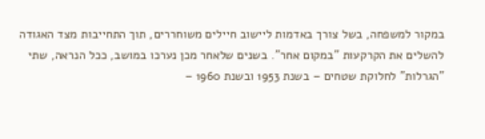במקור למשפחה, בשל צורך באדמות ליישוב חיילים משוחררים, תוך התחייבות מצד האגודה להשלים את הקרקעות "במקום אחר". בשנים שלאחר מכן נערכו במושב, ככל הנראה, שתי "הגרלות" לחלוקת שטחים – בשנת 1953 ובשנת 1960 –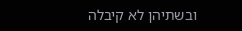ובשתיהן לא קיבלה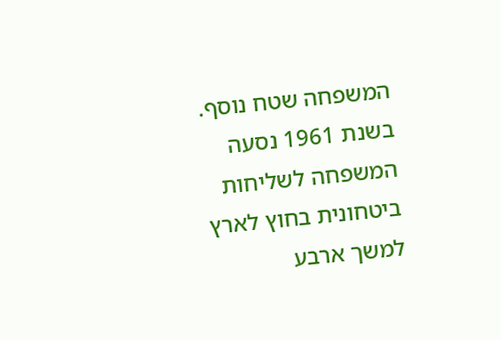המשפחה שטח נוסף. בשנת 1961 נסעה המשפחה לשליחות ביטחונית בחוץ לארץ למשך ארבע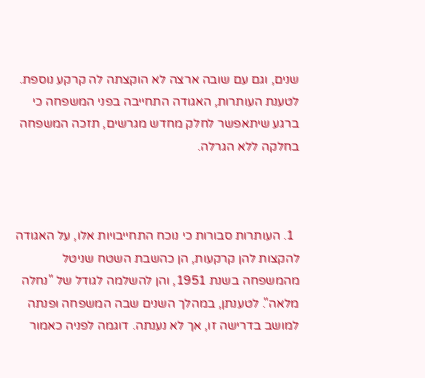שנים, וגם עם שובה ארצה לא הוקצתה לה קרקע נוספת. לטענת העותרות, האגודה התחייבה בפני המשפחה כי ברגע שיתאפשר לחלק מחדש מגרשים, תזכה המשפחה בחלקה ללא הגרלה.



  1. העותרות סבורות כי נוכח התחייבויות אלו, על האגודה להקצות להן קרקעות, הן כהשבת השטח שניטל מהמשפחה בשנת 1951, והן להשלמה לגודל של "נחלה מלאה". לטענתן, במהלך השנים שבה המשפחה ופנתה למושב בדרישה זו, אך לא נענתה. דוגמה לפניה כאמור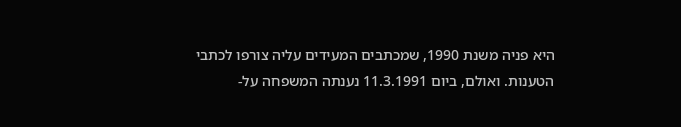היא פניה משנת 1990, שמכתבים המעידים עליה צורפו לכתבי הטענות. ואולם, ביום 11.3.1991 נענתה המשפחה על-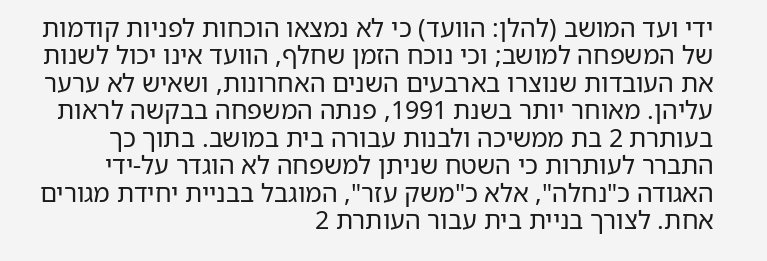ידי ועד המושב (להלן: הוועד) כי לא נמצאו הוכחות לפניות קודמות של המשפחה למושב; וכי נוכח הזמן שחלף, הוועד אינו יכול לשנות את העובדות שנוצרו בארבעים השנים האחרונות, ושאיש לא ערער עליהן. מאוחר יותר בשנת 1991, פנתה המשפחה בבקשה לראות בעותרת 2 בת ממשיכה ולבנות עבורה בית במושב. בתוך כך התברר לעותרות כי השטח שניתן למשפחה לא הוגדר על-ידי האגודה כ"נחלה", אלא כ"משק עזר", המוגבל בבניית יחידת מגורים אחת. לצורך בניית בית עבור העותרת 2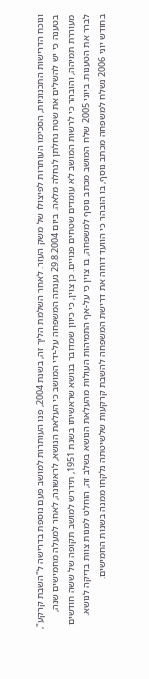ונוכח הדרישות התכנוניות, הסכימו העותרות לפיצולו של משק העזר. לאחר השלמת הליך זה, בשנת 2004, פנו העותרות למושב פעם נוספת בדרישה ל"השבת קרקע", בטענה כי יש להשלים את שטח נחלתן לנחלה מלאה. ביום 29.8.2004 נענתה המשפחה על-ידי המושב כי העלאת הנושא, לראשונה, לאחר למעלה מחמישים שנה, מעוררת תמיהה, והובהר כי לרשות המושב לא עומדים שטחים פנויים. כן צוין, כי כיוון שמדובר בנושא שראשיתו בשנת 1951, תידרש למושב תקופה של ששה חודשים לברר את הטענות. ביוני 2005 שלח המושב מכתב נוסף למשפחה, בו צוין כי על-אף התמיהות העולות מהעלאת הנושא בשלב זה, הוחלט למנות צוות בדיקה לנושא. בחודש יוני 2006 נשלח למשפחה מכתב נוסף, בו הובהר כי הוועד דוחה את דרישת המשפחה להשבת קרקעות שלשיטתה נלקחו ממנה בשנות החמישים.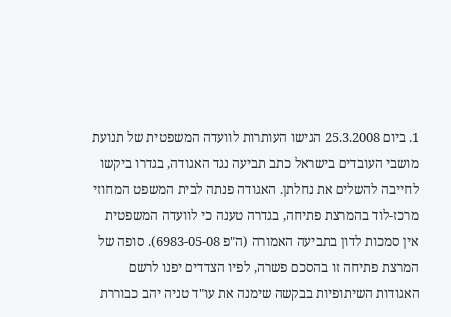1. ביום 25.3.2008 הגישו העותרות לוועדה המשפטית של תנועת מושבי העובדים בישראל כתב תביעה נגד האגודה, בגדרו ביקשו לחייבה להשלים את נחלתן. האגודה פנתה לבית המשפט המחוזי מרכז-לוד בהמרצת פתיחה, בגדרה טענה כי לוועדה המשפטית אין סמכות לדון בתביעה האמורה (ה"פ 6983-05-08). סופה של המרצת פתיחה זו בהסכם פשרה, לפיו הצדדים יפנו לרשם האגודות השיתופיות בבקשה שימנה את עו"ד טניה יהב כבוררת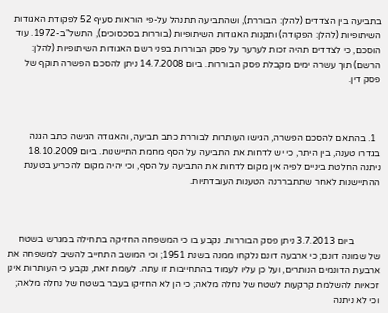בתביעה בין הצדדים (להלן: הבוררת), ושהתביעה תתנהל על-פי הוראות סעיף 52 לפקודת האגודות השיתופיות (להלן: הפקודה) ותקנות האגודות השיתופיות (בוררות בסכסוכים), התשל"ב-1972. עוד הוסכם, כי לצדדים תהיה זכות לערער על פסק הבוררות בפני רשם האגודות השיתופיות (להלן: הרשם) תוך עשרה ימים מקבלת פסק הבוררות. ביום 14.7.2008 ניתן להסכם הפשרה תוקף של פסק דין.



  1. בהתאם להסכם הפשרה, הגישו העותרות לבוררת כתב תביעה, והאגודה הגישה כתב הגנה בגדרו טענה, בין היתר, כי יש לדחות את התביעה על הסף מחמת התיישנות. ביום 18.10.2009 ניתנה החלטת ביניים לפיה אין מקום לדחות את התביעה על הסף, וכי יהיה מקום להכריע בטענת ההתיישנות לאחר שתתבררנה הטענות העובדתיות.



           ביום 3.7.2013 ניתן פסק הבוררות. נקבע בו כי המשפחה החזיקה בתחילה במגרש בשטח של שמונה דונם; כי ארבעה דונם נלקחו ממנה בשנת 1951; וכי המושב התחייב להשיב למשפחה את ארבעת הדונמים הנותרים, ועל כן עליו לעמוד בהתחייבות זו עתה. לעומת זאת, נקבע כי העותרות אינן זכאיות להשלמת קרקעות לשטח של נחלה מלאה; כי הן לא החזיקו בעבר בשטח של נחלה מלאה; וכי לא ניתנה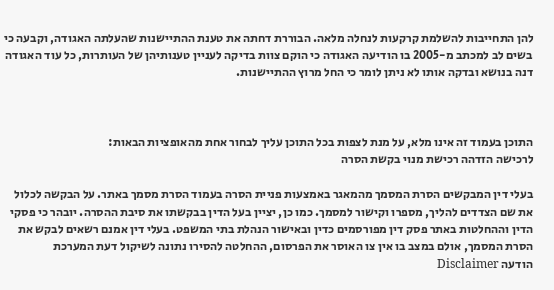להן התחייבות להשלמת קרקעות לנחלה מלאה. הבוררת דחתה את טענת ההתיישנות שהעלתה האגודה, וקבעה כי בשים לב למכתב מ-2005 בו הודיעה האגודה כי הוקם צוות בדיקה לעניין טענותיהן של העותרות, כל עוד האגודה דנה בנושא ובדקה אותו לא ניתן לומר כי החל מרוץ ההתיישנות.



התוכן בעמוד זה אינו מלא, על מנת לצפות בכל התוכן עליך לבחור אחת מהאופציות הבאות:
לרכישה הזדהה רכישת מנוי בקשת הסרה

בעלי דין המבקשים הסרת המסמך מהמאגר באמצעות פניית הסרה בעמוד הסרת מסמך באתר. על הבקשה לכלול את שם הצדדים להליך, מספרו וקישור למסמך. כמו כן, יציין בעל הדין בבקשתו את סיבת ההסרה. יובהר כי פסקי הדין וההחלטות באתר פסק דין מפורסמים כדין ובאישור הנהלת בתי המשפט. בעלי דין אמנם רשאים לבקש את הסרת המסמך, אולם במצב בו אין צו האוסר את הפרסום, ההחלטה להסירו נתונה לשיקול דעת המערכת
הודעה Disclaimer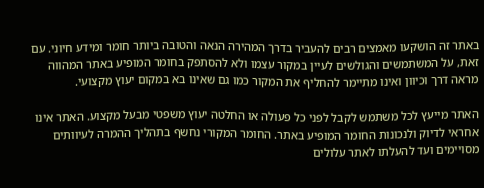באתר זה הושקעו מאמצים רבים להעביר בדרך המהירה הנאה והטובה ביותר חומר ומידע חיוני. עם זאת, על המשתמשים והגולשים לעיין במקור עצמו ולא להסתפק בחומר המופיע באתר המהווה מראה דרך וכיוון ואינו מתיימר להחליף את המקור כמו גם שאינו בא במקום יעוץ מקצועי.

האתר מייעץ לכל משתמש לקבל לפני כל פעולה או החלטה יעוץ משפטי מבעל מקצוע. האתר אינו אחראי לדיוק ולנכונות החומר המופיע באתר. החומר המקורי נחשף בתהליך ההמרה לעיוותים מסויימים ועד להעלתו לאתר עלולים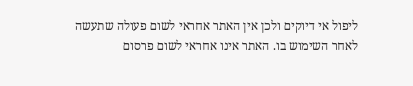ליפול אי דיוקים ולכן אין האתר אחראי לשום פעולה שתעשה לאחר השימוש בו. האתר אינו אחראי לשום פרסום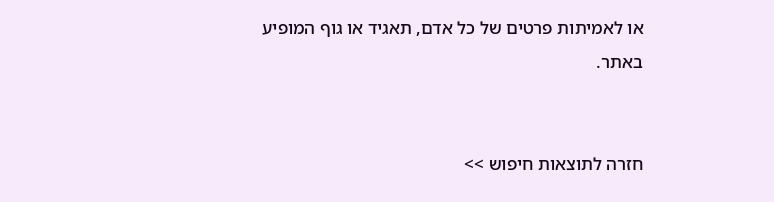או לאמיתות פרטים של כל אדם, תאגיד או גוף המופיע באתר.


חזרה לתוצאות חיפוש >>